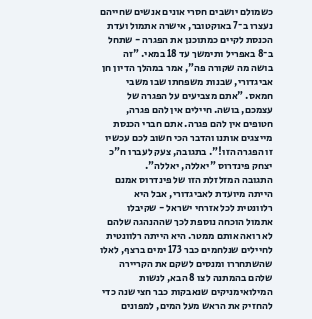כשמולם יושבים חסרי אונים אנשים שחייהם נעצרו ב־7 באוקטובר, אישרה אתמול ועדת הכנסת לקיים כמתוכנן את הפגרה - שתחל ב־8 באפריל ותימשך עד 18 במאי. "זה בושה מה שקורה פה", אמר במהלך הדיון חן אביגדורי, שבנות משפחתו שבו משבי חמאס. "אתם מצביעים על הפגרה של עצמכם, בושה. חיילים אין להם פגרה, חטופים אין להם פגרה. אתם חברי הכנסת מייצגים אותנו והדבר הכי חשוב לכם עכשיו זו הפגרה הזו!". בתגובה, צעק לעברו ח"כ יצחק פינדרוס "יאללה, יאללה".
התגובה המזלזלת הזו של פינדרוס אמנם הייתה מיועדת לאביגדורי, אבל היא רלוונטית לכל אזרחי ישראל - שקיבלו אתמול הוכחה נוספת לכך שההנהגה שלהם לא רואה אותם ממטר. היא הייתה רלוונטית לחיילים שנלחמים כבר 173 ימים ברצף, לאלו שהשתחררו ומנסים לשקם את הקריירה שלהם בהמתנה לצו 8 הבא, לנשות המילואימניקים שנאבקות כבר חצי שנה כדי להחזיק את הראש מעל המים, למפונים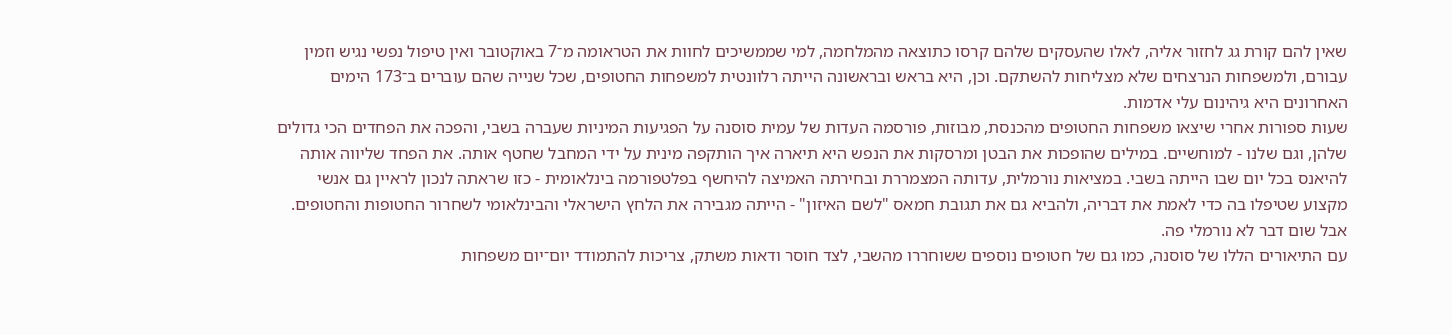שאין להם קורת גג לחזור אליה, לאלו שהעסקים שלהם קרסו כתוצאה מהמלחמה, למי שממשיכים לחוות את הטראומה מ־7 באוקטובר ואין טיפול נפשי נגיש וזמין עבורם, ולמשפחות הנרצחים שלא מצליחות להשתקם. וכן, היא בראש ובראשונה הייתה רלוונטית למשפחות החטופים, שכל שנייה שהם עוברים ב־173 הימים האחרונים היא גיהינום עלי אדמות.
שעות ספורות אחרי שיצאו משפחות החטופים מהכנסת, מבוזות, פורסמה העדות של עמית סוסנה על הפגיעות המיניות שעברה בשבי, והפכה את הפחדים הכי גדולים שלהן, וגם שלנו - למוחשיים. במילים שהופכות את הבטן ומרסקות את הנפש היא תיארה איך הותקפה מינית על ידי המחבל שחטף אותה. את הפחד שליווה אותה להיאנס בכל יום שבו הייתה בשבי. במציאות נורמלית, עדותה המצמררת ובחירתה האמיצה להיחשף בפלטפורמה בינלאומית - כזו שראתה לנכון לראיין גם אנשי מקצוע שטיפלו בה כדי לאמת את דבריה, ולהביא גם את תגובת חמאס "לשם האיזון" - הייתה מגבירה את הלחץ הישראלי והבינלאומי לשחרור החטופות והחטופים. אבל שום דבר לא נורמלי פה.
עם התיאורים הללו של סוסנה, כמו גם של חטופים נוספים ששוחררו מהשבי, לצד חוסר ודאות משתק, צריכות להתמודד יום־יום משפחות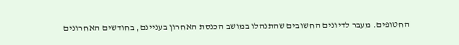החטופים. מעבר לדיונים החשובים שהתנהלו במושב הכנסת האחרון בעניינם, בחודשים האחרונים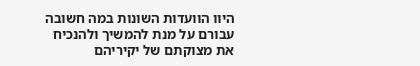היוו הוועדות השונות במה חשובה עבורם על מנת להמשיך ולהנכיח את מצוקתם של יקיריהם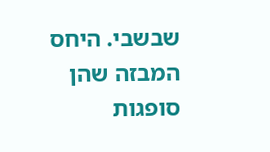שבשבי. היחס המבזה שהן סופגות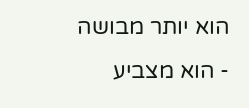הוא יותר מבושה - הוא מצביע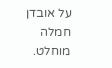על אובדן חמלה מוחלט.